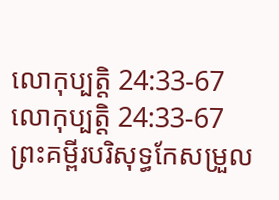លោកុប្បត្តិ 24:33-67
លោកុប្បត្តិ 24:33-67 ព្រះគម្ពីរបរិសុទ្ធកែសម្រួល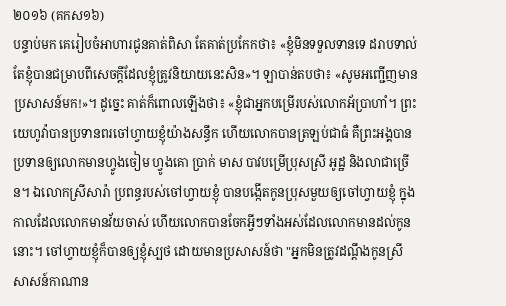២០១៦ (គកស១៦)
បន្ទាប់មក គេរៀបចំអាហារជូនគាត់ពិសា តែគាត់ប្រកែកថា៖ «ខ្ញុំមិនទទួលទានទេ ដរាបទាល់តែខ្ញុំបានជម្រាបពីសេចក្ដីដែលខ្ញុំត្រូវនិយាយនេះសិន»។ ឡាបាន់តបថា៖ «សូមអញ្ជើញមានប្រសាសន៍មក!»។ ដូច្នេះ គាត់ក៏ពោលឡើងថា៖ «ខ្ញុំជាអ្នកបម្រើរបស់លោកអ័ប្រាហាំ។ ព្រះយេហូវ៉ាបានប្រទានពរចៅហ្វាយខ្ញុំយ៉ាងសន្ធឹក ហើយលោកបានត្រឡប់ជាធំ គឺព្រះអង្គបានប្រទានឲ្យលោកមានហ្វូងចៀម ហ្វូងគោ ប្រាក់ មាស បាវបម្រើប្រុសស្រី អូដ្ឋ និងលាជាច្រើន។ ឯលោកស្រីសារ៉ា ប្រពន្ធរបស់ចៅហ្វាយខ្ញុំ បានបង្កើតកូនប្រុសមួយឲ្យចៅហ្វាយខ្ញុំ ក្នុងកាលដែលលោកមានវ័យចាស់ ហើយលោកបានចែកអ្វីៗទាំងអស់ដែលលោកមានដល់កូននោះ។ ចៅហ្វាយខ្ញុំក៏បានឲ្យខ្ញុំស្បថ ដោយមានប្រសាសន៍ថា "អ្នកមិនត្រូវដណ្ដឹងកូនស្រីសាសន៍កាណាន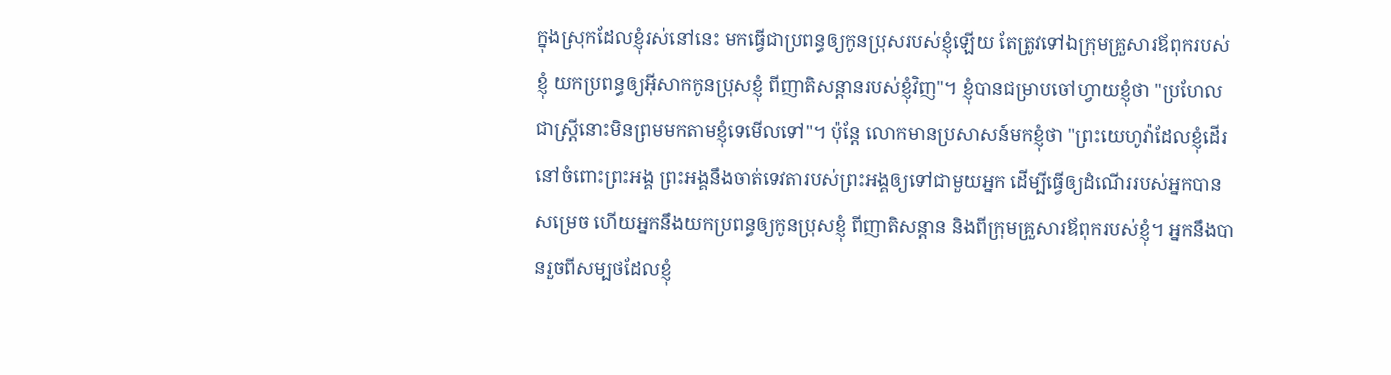ក្នុងស្រុកដែលខ្ញុំរស់នៅនេះ មកធ្វើជាប្រពន្ធឲ្យកូនប្រុសរបស់ខ្ញុំឡើយ តែត្រូវទៅឯក្រុមគ្រួសារឪពុករបស់ខ្ញុំ យកប្រពន្ធឲ្យអ៊ីសាកកូនប្រុសខ្ញុំ ពីញាតិសន្តានរបស់ខ្ញុំវិញ"។ ខ្ញុំបានជម្រាបចៅហ្វាយខ្ញុំថា "ប្រហែលជាស្ត្រីនោះមិនព្រមមកតាមខ្ញុំទេមើលទៅ"។ ប៉ុន្តែ លោកមានប្រសាសន៍មកខ្ញុំថា "ព្រះយេហូវ៉ាដែលខ្ញុំដើរនៅចំពោះព្រះអង្គ ព្រះអង្គនឹងចាត់ទេវតារបស់ព្រះអង្គឲ្យទៅជាមួយអ្នក ដើម្បីធ្វើឲ្យដំណើររបស់អ្នកបានសម្រេច ហើយអ្នកនឹងយកប្រពន្ធឲ្យកូនប្រុសខ្ញុំ ពីញាតិសន្តាន និងពីក្រុមគ្រួសារឪពុករបស់ខ្ញុំ។ អ្នកនឹងបានរួចពីសម្បថដែលខ្ញុំ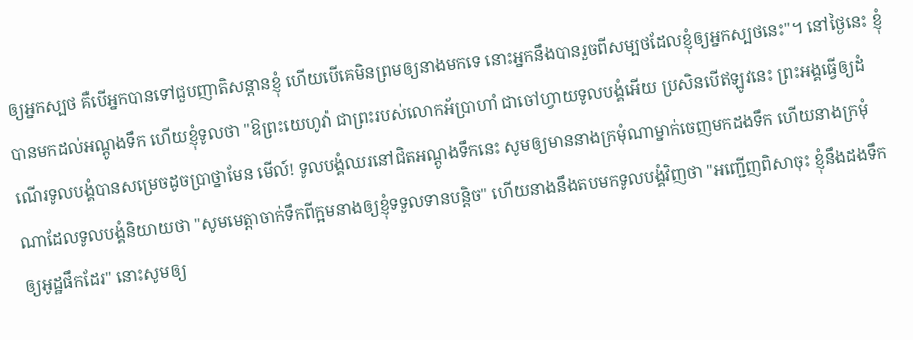ឲ្យអ្នកស្បថ គឺបើអ្នកបានទៅជួបញាតិសន្តានខ្ញុំ ហើយបើគេមិនព្រមឲ្យនាងមកទេ នោះអ្នកនឹងបានរួចពីសម្បថដែលខ្ញុំឲ្យអ្នកស្បថនេះ"។ នៅថ្ងៃនេះ ខ្ញុំបានមកដល់អណ្តូងទឹក ហើយខ្ញុំទូលថា "ឱព្រះយេហូវ៉ា ជាព្រះរបស់លោកអ័ប្រាហាំ ជាចៅហ្វាយទូលបង្គំអើយ ប្រសិនបើឥឡូវនេះ ព្រះអង្គធ្វើឲ្យដំណើរទូលបង្គំបានសម្រេចដូចប្រាថ្នាមែន មើល៍! ទូលបង្គំឈរនៅជិតអណ្តូងទឹកនេះ សូមឲ្យមាននាងក្រមុំណាម្នាក់ចេញមកដងទឹក ហើយនាងក្រមុំណាដែលទូលបង្គំនិយាយថា "សូមមេត្តាចាក់ទឹកពីក្អមនាងឲ្យខ្ញុំទទួលទានបន្តិច" ហើយនាងនឹងតបមកទូលបង្គំវិញថា "អញ្ជើញពិសាចុះ ខ្ញុំនឹងដងទឹកឲ្យអូដ្ឋផឹកដែរ" នោះសូមឲ្យ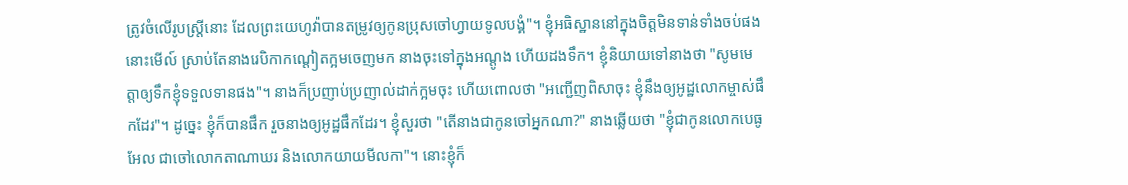ត្រូវចំលើរូបស្ត្រីនោះ ដែលព្រះយេហូវ៉ាបានតម្រូវឲ្យកូនប្រុសចៅហ្វាយទូលបង្គំ"។ ខ្ញុំអធិស្ឋាននៅក្នុងចិត្តមិនទាន់ទាំងចប់ផង នោះមើល៍ ស្រាប់តែនាងរេបិកាកណ្តៀតក្អមចេញមក នាងចុះទៅក្នុងអណ្តូង ហើយដងទឹក។ ខ្ញុំនិយាយទៅនាងថា "សូមមេត្តាឲ្យទឹកខ្ញុំទទួលទានផង"។ នាងក៏ប្រញាប់ប្រញាល់ដាក់ក្អមចុះ ហើយពោលថា "អញ្ជើញពិសាចុះ ខ្ញុំនឹងឲ្យអូដ្ឋលោកម្ចាស់ផឹកដែរ"។ ដូច្នេះ ខ្ញុំក៏បានផឹក រួចនាងឲ្យអូដ្ឋផឹកដែរ។ ខ្ញុំសួរថា "តើនាងជាកូនចៅអ្នកណា?" នាងឆ្លើយថា "ខ្ញុំជាកូនលោកបេធូអែល ជាចៅលោកតាណាឃរ និងលោកយាយមីលកា"។ នោះខ្ញុំក៏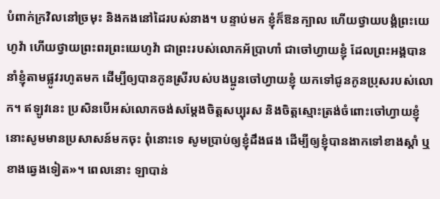បំពាក់ក្រវិលនៅច្រមុះ និងកងនៅដៃរបស់នាង។ បន្ទាប់មក ខ្ញុំក៏ឱនក្បាល ហើយថ្វាយបង្គំព្រះយេហូវ៉ា ហើយថ្វាយព្រះពរព្រះយេហូវ៉ា ជាព្រះរបស់លោកអ័ប្រាហាំ ជាចៅហ្វាយខ្ញុំ ដែលព្រះអង្គបាននាំខ្ញុំតាមផ្លូវរហូតមក ដើម្បីឲ្យបានកូនស្រីរបស់បងប្អូនចៅហ្វាយខ្ញុំ យកទៅជូនកូនប្រុសរបស់លោក។ ឥឡូវនេះ ប្រសិនបើអស់លោកចង់សម្ដែងចិត្តសប្បុរស និងចិត្តស្មោះត្រង់ចំពោះចៅហ្វាយខ្ញុំ នោះសូមមានប្រសាសន៍មកចុះ ពុំនោះទេ សូមប្រាប់ឲ្យខ្ញុំដឹងផង ដើម្បីឲ្យខ្ញុំបានងាកទៅខាងស្ដាំ ឬខាងឆ្វេងទៀត»។ ពេលនោះ ឡាបាន់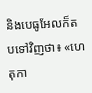និងបេធូអែលក៏តបទៅវិញថា៖ «ហេតុកា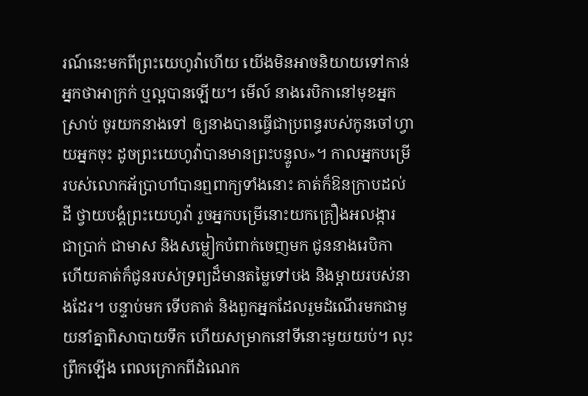រណ៍នេះមកពីព្រះយេហូវ៉ាហើយ យើងមិនអាចនិយាយទៅកាន់អ្នកថាអាក្រក់ ឬល្អបានឡើយ។ មើល៍ នាងរេបិកានៅមុខអ្នកស្រាប់ ចូរយកនាងទៅ ឲ្យនាងបានធ្វើជាប្រពន្ធរបស់កូនចៅហ្វាយអ្នកចុះ ដូចព្រះយេហូវ៉ាបានមានព្រះបន្ទូល»។ កាលអ្នកបម្រើរបស់លោកអ័ប្រាហាំបានឮពាក្យទាំងនោះ គាត់ក៏ឱនក្រាបដល់ដី ថ្វាយបង្គំព្រះយេហូវ៉ា រួចអ្នកបម្រើនោះយកគ្រឿងអលង្ការ ជាប្រាក់ ជាមាស និងសម្លៀកបំពាក់ចេញមក ជូននាងរេបិកា ហើយគាត់ក៏ជូនរបស់ទ្រព្យដ៏មានតម្លៃទៅបង និងម្តាយរបស់នាងដែរ។ បន្ទាប់មក ទើបគាត់ និងពួកអ្នកដែលរួមដំណើរមកជាមួយនាំគ្នាពិសាបាយទឹក ហើយសម្រាកនៅទីនោះមួយយប់។ លុះព្រឹកឡើង ពេលក្រោកពីដំណេក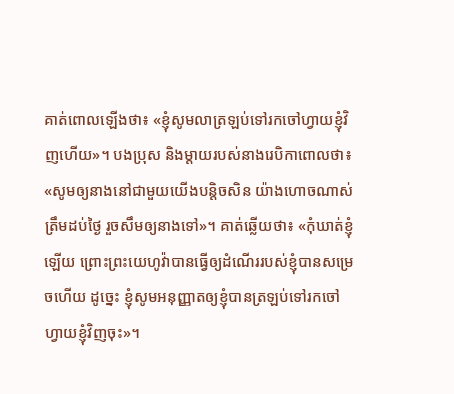គាត់ពោលឡើងថា៖ «ខ្ញុំសូមលាត្រឡប់ទៅរកចៅហ្វាយខ្ញុំវិញហើយ»។ បងប្រុស និងម្តាយរបស់នាងរេបិកាពោលថា៖ «សូមឲ្យនាងនៅជាមួយយើងបន្ដិចសិន យ៉ាងហោចណាស់ត្រឹមដប់ថ្ងៃ រួចសឹមឲ្យនាងទៅ»។ គាត់ឆ្លើយថា៖ «កុំឃាត់ខ្ញុំឡើយ ព្រោះព្រះយេហូវ៉ាបានធ្វើឲ្យដំណើររបស់ខ្ញុំបានសម្រេចហើយ ដូច្នេះ ខ្ញុំសូមអនុញ្ញាតឲ្យខ្ញុំបានត្រឡប់ទៅរកចៅហ្វាយខ្ញុំវិញចុះ»។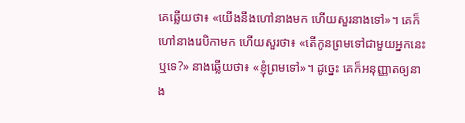គេឆ្លើយថា៖ «យើងនឹងហៅនាងមក ហើយសួរនាងទៅ»។ គេក៏ហៅនាងរេបិកាមក ហើយសួរថា៖ «តើកូនព្រមទៅជាមួយអ្នកនេះឬទេ?» នាងឆ្លើយថា៖ «ខ្ញុំព្រមទៅ»។ ដូច្នេះ គេក៏អនុញ្ញាតឲ្យនាង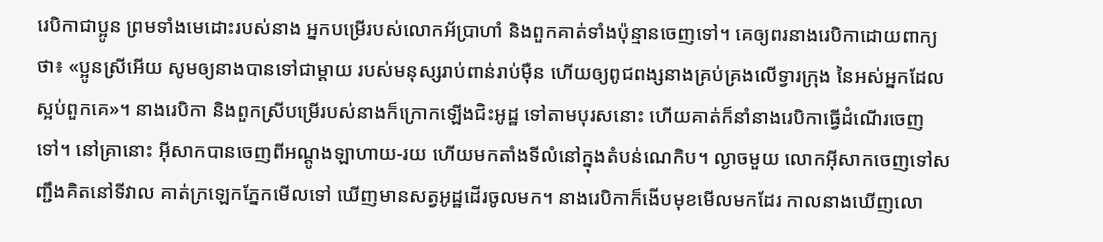រេបិកាជាប្អូន ព្រមទាំងមេដោះរបស់នាង អ្នកបម្រើរបស់លោកអ័ប្រាហាំ និងពួកគាត់ទាំងប៉ុន្មានចេញទៅ។ គេឲ្យពរនាងរេបិកាដោយពាក្យថា៖ «ប្អូនស្រីអើយ សូមឲ្យនាងបានទៅជាម្ដាយ របស់មនុស្សរាប់ពាន់រាប់ម៉ឺន ហើយឲ្យពូជពង្សនាងគ្រប់គ្រងលើទ្វារក្រុង នៃអស់អ្នកដែលស្អប់ពួកគេ»។ នាងរេបិកា និងពួកស្រីបម្រើរបស់នាងក៏ក្រោកឡើងជិះអូដ្ឋ ទៅតាមបុរសនោះ ហើយគាត់ក៏នាំនាងរេបិកាធ្វើដំណើរចេញទៅ។ នៅគ្រានោះ អ៊ីសាកបានចេញពីអណ្តូងឡាហាយ-រយ ហើយមកតាំងទីលំនៅក្នុងតំបន់ណេកិប។ ល្ងាចមួយ លោកអ៊ីសាកចេញទៅសញ្ជឹងគិតនៅទីវាល គាត់ក្រឡេកភ្នែកមើលទៅ ឃើញមានសត្វអូដ្ឋដើរចូលមក។ នាងរេបិកាក៏ងើបមុខមើលមកដែរ កាលនាងឃើញលោ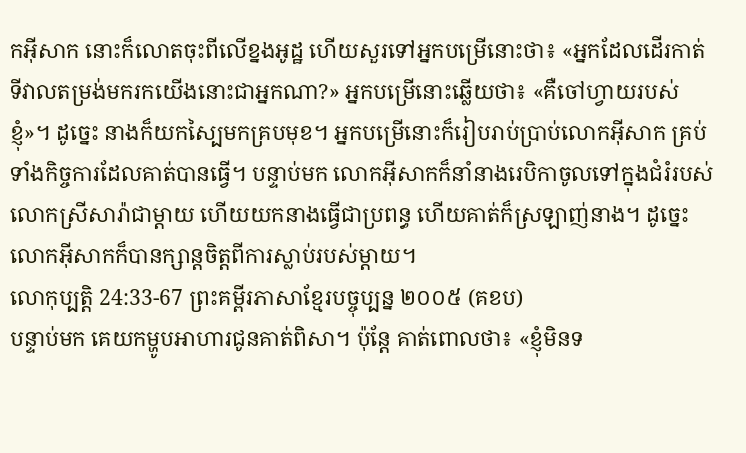កអ៊ីសាក នោះក៏លោតចុះពីលើខ្នងអូដ្ឋ ហើយសួរទៅអ្នកបម្រើនោះថា៖ «អ្នកដែលដើរកាត់ទីវាលតម្រង់មករកយើងនោះជាអ្នកណា?» អ្នកបម្រើនោះឆ្លើយថា៖ «គឺចៅហ្វាយរបស់ខ្ញុំ»។ ដូច្នេះ នាងក៏យកស្បៃមកគ្របមុខ។ អ្នកបម្រើនោះក៏រៀបរាប់ប្រាប់លោកអ៊ីសាក គ្រប់ទាំងកិច្ចការដែលគាត់បានធ្វើ។ បន្ទាប់មក លោកអ៊ីសាកក៏នាំនាងរេបិកាចូលទៅក្នុងជំរំរបស់លោកស្រីសារ៉ាជាម្តាយ ហើយយកនាងធ្វើជាប្រពន្ធ ហើយគាត់ក៏ស្រឡាញ់នាង។ ដូច្នេះ លោកអ៊ីសាកក៏បានក្សាន្តចិត្តពីការស្លាប់របស់ម្តាយ។
លោកុប្បត្តិ 24:33-67 ព្រះគម្ពីរភាសាខ្មែរបច្ចុប្បន្ន ២០០៥ (គខប)
បន្ទាប់មក គេយកម្ហូបអាហារជូនគាត់ពិសា។ ប៉ុន្តែ គាត់ពោលថា៖ «ខ្ញុំមិនទ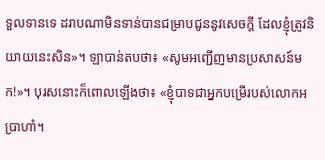ទួលទានទេ ដរាបណាមិនទាន់បានជម្រាបជូននូវសេចក្ដី ដែលខ្ញុំត្រូវនិយាយនេះសិន»។ ឡាបាន់តបថា៖ «សូមអញ្ជើញមានប្រសាសន៍មក!»។ បុរសនោះក៏ពោលឡើងថា៖ «ខ្ញុំបាទជាអ្នកបម្រើរបស់លោកអប្រាហាំ។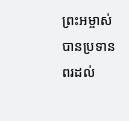ព្រះអម្ចាស់បានប្រទានពរដល់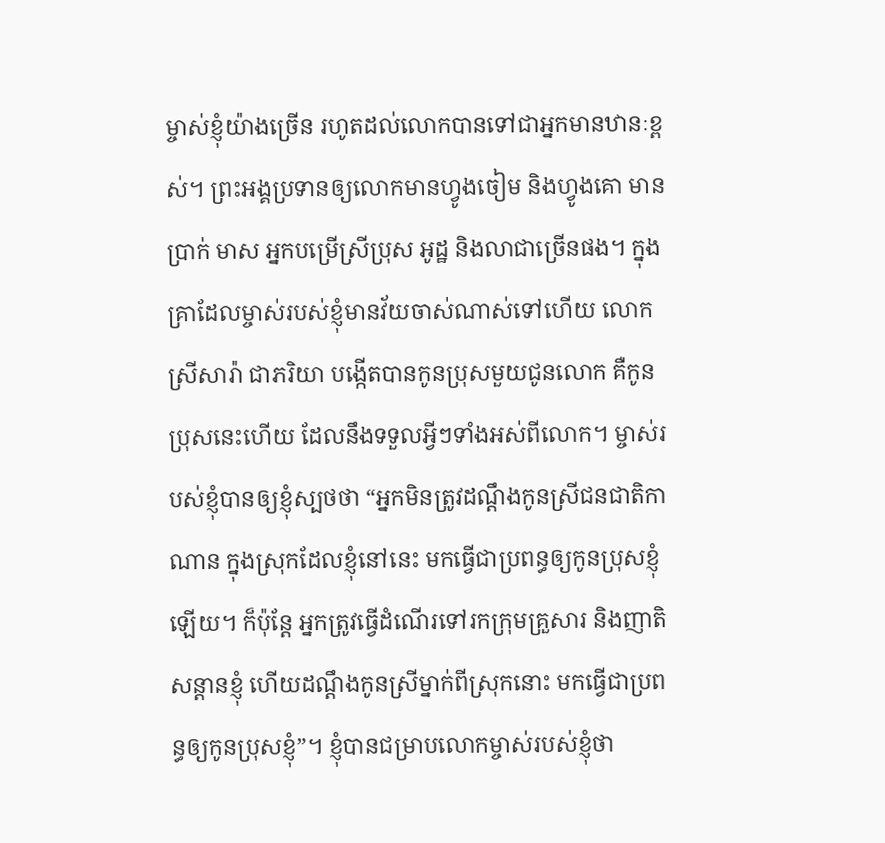ម្ចាស់ខ្ញុំយ៉ាងច្រើន រហូតដល់លោកបានទៅជាអ្នកមានឋានៈខ្ពស់។ ព្រះអង្គប្រទានឲ្យលោកមានហ្វូងចៀម និងហ្វូងគោ មានប្រាក់ មាស អ្នកបម្រើស្រីប្រុស អូដ្ឋ និងលាជាច្រើនផង។ ក្នុងគ្រាដែលម្ចាស់របស់ខ្ញុំមានវ័យចាស់ណាស់ទៅហើយ លោកស្រីសារ៉ា ជាភរិយា បង្កើតបានកូនប្រុសមួយជូនលោក គឺកូនប្រុសនេះហើយ ដែលនឹងទទួលអ្វីៗទាំងអស់ពីលោក។ ម្ចាស់របស់ខ្ញុំបានឲ្យខ្ញុំស្បថថា “អ្នកមិនត្រូវដណ្ដឹងកូនស្រីជនជាតិកាណាន ក្នុងស្រុកដែលខ្ញុំនៅនេះ មកធ្វើជាប្រពន្ធឲ្យកូនប្រុសខ្ញុំឡើយ។ ក៏ប៉ុន្តែ អ្នកត្រូវធ្វើដំណើរទៅរកក្រុមគ្រួសារ និងញាតិសន្ដានខ្ញុំ ហើយដណ្ដឹងកូនស្រីម្នាក់ពីស្រុកនោះ មកធ្វើជាប្រពន្ធឲ្យកូនប្រុសខ្ញុំ”។ ខ្ញុំបានជម្រាបលោកម្ចាស់របស់ខ្ញុំថា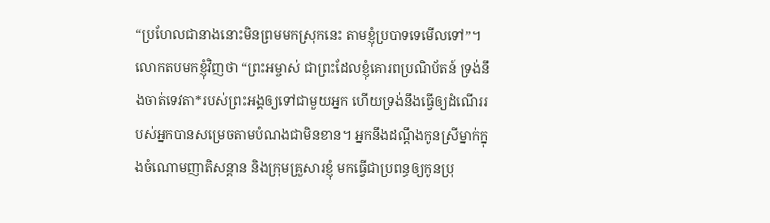“ប្រហែលជានាងនោះមិនព្រមមកស្រុកនេះ តាមខ្ញុំប្របាទទេមើលទៅ”។ លោកតបមកខ្ញុំវិញថា “ព្រះអម្ចាស់ ជាព្រះដែលខ្ញុំគោរពប្រណិប័តន៍ ទ្រង់នឹងចាត់ទេវតា*របស់ព្រះអង្គឲ្យទៅជាមួយអ្នក ហើយទ្រង់នឹងធ្វើឲ្យដំណើររបស់អ្នកបានសម្រេចតាមបំណងជាមិនខាន។ អ្នកនឹងដណ្ដឹងកូនស្រីម្នាក់ក្នុងចំណោមញាតិសន្ដាន និងក្រុមគ្រួសារខ្ញុំ មកធ្វើជាប្រពន្ធឲ្យកូនប្រុ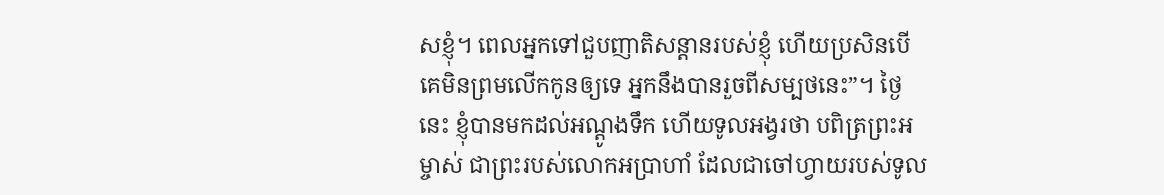សខ្ញុំ។ ពេលអ្នកទៅជួបញាតិសន្ដានរបស់ខ្ញុំ ហើយប្រសិនបើគេមិនព្រមលើកកូនឲ្យទេ អ្នកនឹងបានរួចពីសម្បថនេះ”។ ថ្ងៃនេះ ខ្ញុំបានមកដល់អណ្ដូងទឹក ហើយទូលអង្វរថា បពិត្រព្រះអម្ចាស់ ជាព្រះរបស់លោកអប្រាហាំ ដែលជាចៅហ្វាយរបស់ទូល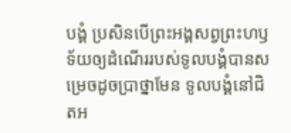បង្គំ ប្រសិនបើព្រះអង្គសព្វព្រះហឫទ័យឲ្យដំណើររបស់ទូលបង្គំបានសម្រេចដូចប្រាថ្នាមែន ទូលបង្គំនៅជិតអ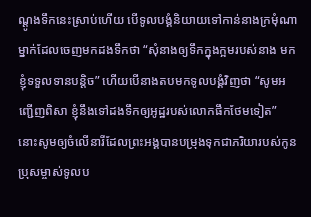ណ្ដូងទឹកនេះស្រាប់ហើយ បើទូលបង្គំនិយាយទៅកាន់នាងក្រមុំណាម្នាក់ដែលចេញមកដងទឹកថា “សុំនាងឲ្យទឹកក្នុងក្អមរបស់នាង មកខ្ញុំទទួលទានបន្តិច” ហើយបើនាងតបមកទូលបង្គំវិញថា “សូមអញ្ជើញពិសា ខ្ញុំនឹងទៅដងទឹកឲ្យអូដ្ឋរបស់លោកផឹកថែមទៀត” នោះសូមឲ្យចំលើនារីដែលព្រះអង្គបានបម្រុងទុកជាភរិយារបស់កូនប្រុសម្ចាស់ទូលប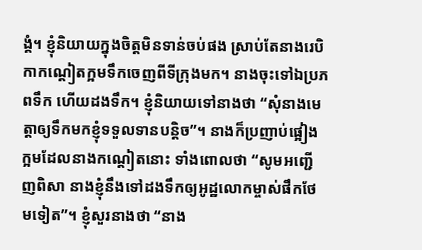ង្គំ។ ខ្ញុំនិយាយក្នុងចិត្តមិនទាន់ចប់ផង ស្រាប់តែនាងរេបិកាកណ្ដៀតក្អមទឹកចេញពីទីក្រុងមក។ នាងចុះទៅឯប្រភពទឹក ហើយដងទឹក។ ខ្ញុំនិយាយទៅនាងថា “សុំនាងមេត្តាឲ្យទឹកមកខ្ញុំទទួលទានបន្តិច”។ នាងក៏ប្រញាប់ផ្អៀងក្អមដែលនាងកណ្ដៀតនោះ ទាំងពោលថា “សូមអញ្ជើញពិសា នាងខ្ញុំនឹងទៅដងទឹកឲ្យអូដ្ឋលោកម្ចាស់ផឹកថែមទៀត”។ ខ្ញុំសួរនាងថា “នាង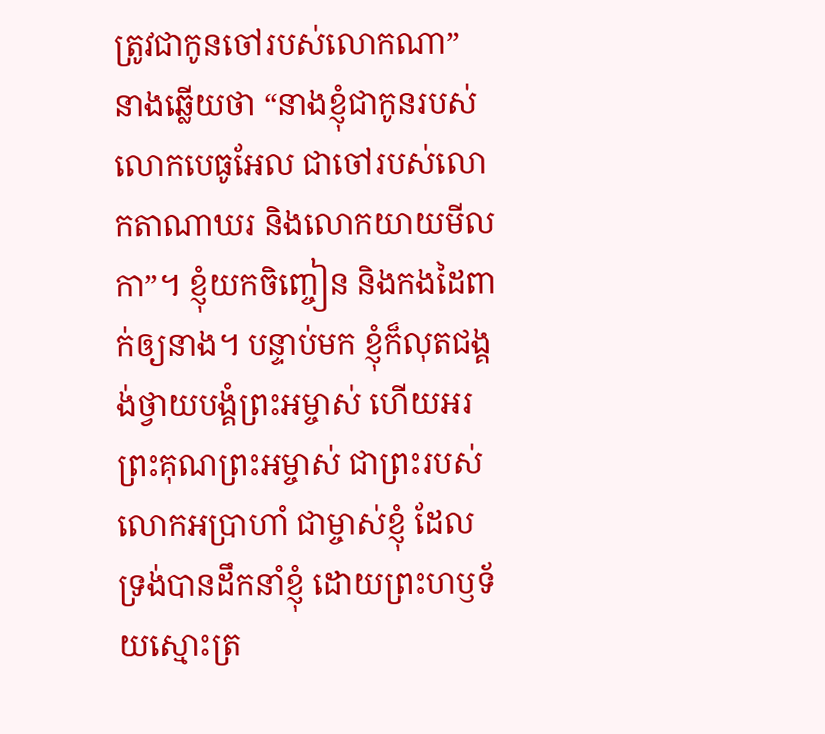ត្រូវជាកូនចៅរបស់លោកណា” នាងឆ្លើយថា “នាងខ្ញុំជាកូនរបស់លោកបេធូអែល ជាចៅរបស់លោកតាណាឃរ និងលោកយាយមីលកា”។ ខ្ញុំយកចិញ្ចៀន និងកងដៃពាក់ឲ្យនាង។ បន្ទាប់មក ខ្ញុំក៏លុតជង្គង់ថ្វាយបង្គំព្រះអម្ចាស់ ហើយអរព្រះគុណព្រះអម្ចាស់ ជាព្រះរបស់លោកអប្រាហាំ ជាម្ចាស់ខ្ញុំ ដែលទ្រង់បានដឹកនាំខ្ញុំ ដោយព្រះហឫទ័យស្មោះត្រ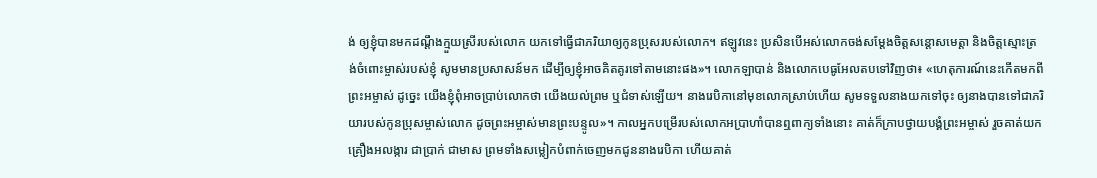ង់ ឲ្យខ្ញុំបានមកដណ្ដឹងក្មួយស្រីរបស់លោក យកទៅធ្វើជាភរិយាឲ្យកូនប្រុសរបស់លោក។ ឥឡូវនេះ ប្រសិនបើអស់លោកចង់សម្តែងចិត្តសន្តោសមេត្តា និងចិត្តស្មោះត្រង់ចំពោះម្ចាស់របស់ខ្ញុំ សូមមានប្រសាសន៍មក ដើម្បីឲ្យខ្ញុំអាចគិតគូរទៅតាមនោះផង»។ លោកឡាបាន់ និងលោកបេធូអែលតបទៅវិញថា៖ «ហេតុការណ៍នេះកើតមកពីព្រះអម្ចាស់ ដូច្នេះ យើងខ្ញុំពុំអាចប្រាប់លោកថា យើងយល់ព្រម ឬជំទាស់ឡើយ។ នាងរេបិកានៅមុខលោកស្រាប់ហើយ សូមទទួលនាងយកទៅចុះ ឲ្យនាងបានទៅជាភរិយារបស់កូនប្រុសម្ចាស់លោក ដូចព្រះអម្ចាស់មានព្រះបន្ទូល»។ កាលអ្នកបម្រើរបស់លោកអប្រាហាំបានឮពាក្យទាំងនោះ គាត់ក៏ក្រាបថ្វាយបង្គំព្រះអម្ចាស់ រួចគាត់យកគ្រឿងអលង្ការ ជាប្រាក់ ជាមាស ព្រមទាំងសម្លៀកបំពាក់ចេញមកជូននាងរេបិកា ហើយគាត់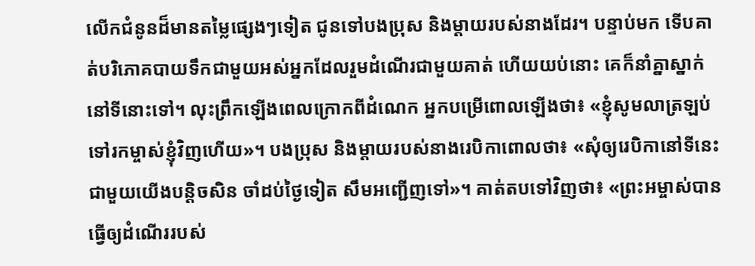លើកជំនូនដ៏មានតម្លៃផ្សេងៗទៀត ជូនទៅបងប្រុស និងម្ដាយរបស់នាងដែរ។ បន្ទាប់មក ទើបគាត់បរិភោគបាយទឹកជាមួយអស់អ្នកដែលរួមដំណើរជាមួយគាត់ ហើយយប់នោះ គេក៏នាំគ្នាស្នាក់នៅទីនោះទៅ។ លុះព្រឹកឡើងពេលក្រោកពីដំណេក អ្នកបម្រើពោលឡើងថា៖ «ខ្ញុំសូមលាត្រឡប់ទៅរកម្ចាស់ខ្ញុំវិញហើយ»។ បងប្រុស និងម្ដាយរបស់នាងរេបិកាពោលថា៖ «សុំឲ្យរេបិកានៅទីនេះជាមួយយើងបន្តិចសិន ចាំដប់ថ្ងៃទៀត សឹមអញ្ជើញទៅ»។ គាត់តបទៅវិញថា៖ «ព្រះអម្ចាស់បានធ្វើឲ្យដំណើររបស់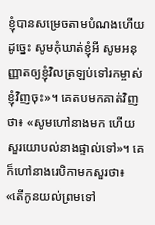ខ្ញុំបានសម្រេចតាមបំណងហើយ ដូច្នេះ សូមកុំឃាត់ខ្ញុំអី សូមអនុញ្ញាតឲ្យខ្ញុំវិលត្រឡប់ទៅរកម្ចាស់ខ្ញុំវិញចុះ»។ គេតបមកគាត់វិញថា៖ «សូមហៅនាងមក ហើយសួរយោបល់នាងផ្ទាល់ទៅ»។ គេក៏ហៅនាងរេបិកាមកសួរថា៖ «តើកូនយល់ព្រមទៅ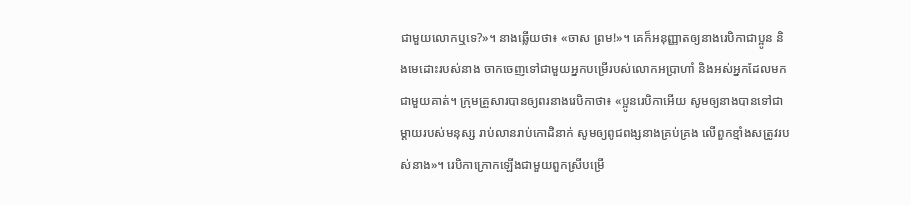ជាមួយលោកឬទេ?»។ នាងឆ្លើយថា៖ «ចាស ព្រម!»។ គេក៏អនុញ្ញាតឲ្យនាងរេបិកាជាប្អូន និងមេដោះរបស់នាង ចាកចេញទៅជាមួយអ្នកបម្រើរបស់លោកអប្រាហាំ និងអស់អ្នកដែលមកជាមួយគាត់។ ក្រុមគ្រួសារបានឲ្យពរនាងរេបិកាថា៖ «ប្អូនរេបិកាអើយ សូមឲ្យនាងបានទៅជាម្ដាយរបស់មនុស្ស រាប់លានរាប់កោដិនាក់ សូមឲ្យពូជពង្សនាងគ្រប់គ្រង លើពួកខ្មាំងសត្រូវរបស់នាង»។ រេបិកាក្រោកឡើងជាមួយពួកស្រីបម្រើ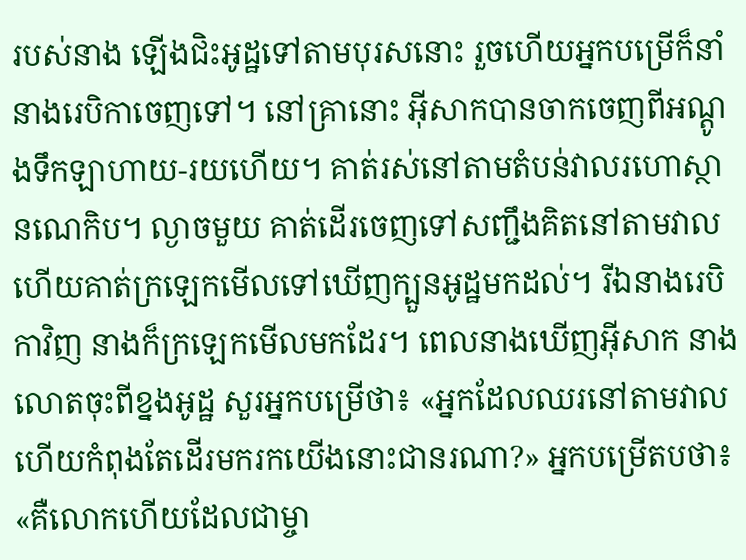របស់នាង ឡើងជិះអូដ្ឋទៅតាមបុរសនោះ រួចហើយអ្នកបម្រើក៏នាំនាងរេបិកាចេញទៅ។ នៅគ្រានោះ អ៊ីសាកបានចាកចេញពីអណ្ដូងទឹកឡាហាយ-រយហើយ។ គាត់រស់នៅតាមតំបន់វាលរហោស្ថានណេកិប។ ល្ងាចមួយ គាត់ដើរចេញទៅសញ្ជឹងគិតនៅតាមវាល ហើយគាត់ក្រឡេកមើលទៅឃើញក្បួនអូដ្ឋមកដល់។ រីឯនាងរេបិកាវិញ នាងក៏ក្រឡេកមើលមកដែរ។ ពេលនាងឃើញអ៊ីសាក នាងលោតចុះពីខ្នងអូដ្ឋ សួរអ្នកបម្រើថា៖ «អ្នកដែលឈរនៅតាមវាល ហើយកំពុងតែដើរមករកយើងនោះជានរណា?» អ្នកបម្រើតបថា៖ «គឺលោកហើយដែលជាម្ចា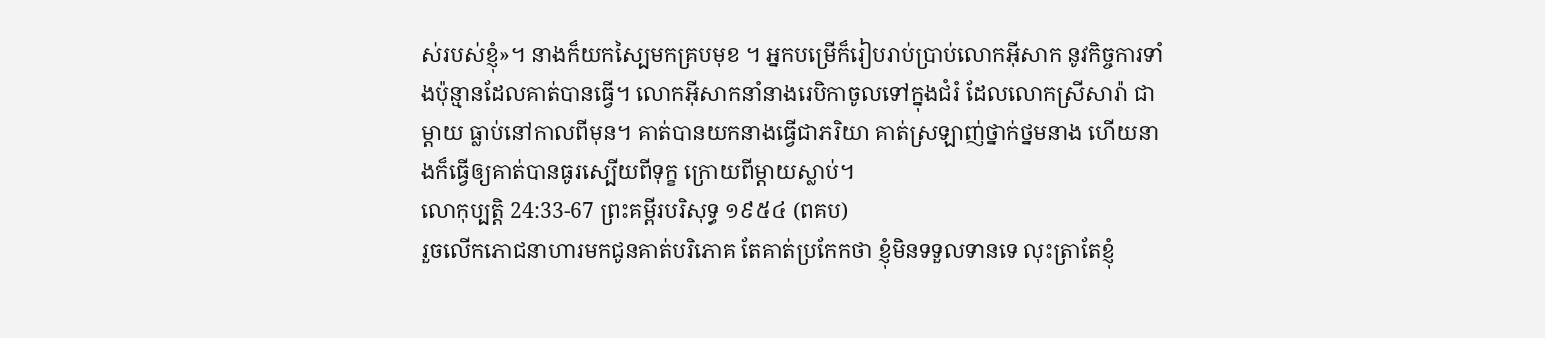ស់របស់ខ្ញុំ»។ នាងក៏យកស្បៃមកគ្របមុខ ។ អ្នកបម្រើក៏រៀបរាប់ប្រាប់លោកអ៊ីសាក នូវកិច្ចការទាំងប៉ុន្មានដែលគាត់បានធ្វើ។ លោកអ៊ីសាកនាំនាងរេបិកាចូលទៅក្នុងជំរំ ដែលលោកស្រីសារ៉ា ជាម្ដាយ ធ្លាប់នៅកាលពីមុន។ គាត់បានយកនាងធ្វើជាភរិយា គាត់ស្រឡាញ់ថ្នាក់ថ្នមនាង ហើយនាងក៏ធ្វើឲ្យគាត់បានធូរស្បើយពីទុក្ខ ក្រោយពីម្ដាយស្លាប់។
លោកុប្បត្តិ 24:33-67 ព្រះគម្ពីរបរិសុទ្ធ ១៩៥៤ (ពគប)
រួចលើកភោជនាហារមកជូនគាត់បរិភោគ តែគាត់ប្រកែកថា ខ្ញុំមិនទទួលទានទេ លុះត្រាតែខ្ញុំ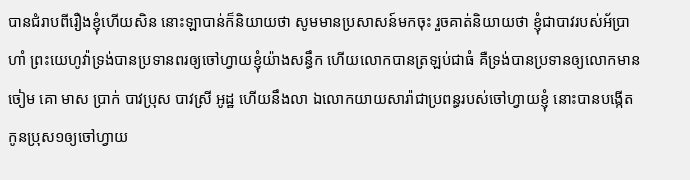បានជំរាបពីរឿងខ្ញុំហើយសិន នោះឡាបាន់ក៏និយាយថា សូមមានប្រសាសន៍មកចុះ រួចគាត់និយាយថា ខ្ញុំជាបាវរបស់អ័ប្រាហាំ ព្រះយេហូវ៉ាទ្រង់បានប្រទានពរឲ្យចៅហ្វាយខ្ញុំយ៉ាងសន្ធឹក ហើយលោកបានត្រឡប់ជាធំ គឺទ្រង់បានប្រទានឲ្យលោកមានចៀម គោ មាស ប្រាក់ បាវប្រុស បាវស្រី អូដ្ឋ ហើយនឹងលា ឯលោកយាយសារ៉ាជាប្រពន្ធរបស់ចៅហ្វាយខ្ញុំ នោះបានបង្កើតកូនប្រុស១ឲ្យចៅហ្វាយ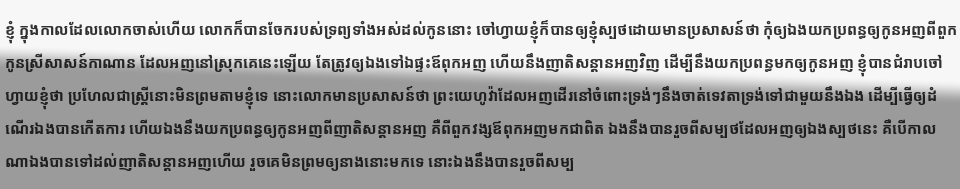ខ្ញុំ ក្នុងកាលដែលលោកចាស់ហើយ លោកក៏បានចែករបស់ទ្រព្យទាំងអស់ដល់កូននោះ ចៅហ្វាយខ្ញុំក៏បានឲ្យខ្ញុំស្បថដោយមានប្រសាសន៍ថា កុំឲ្យឯងយកប្រពន្ធឲ្យកូនអញពីពួកកូនស្រីសាសន៍កាណាន ដែលអញនៅស្រុកគេនេះឡើយ តែត្រូវឲ្យឯងទៅឯផ្ទះឪពុកអញ ហើយនឹងញាតិសន្តានអញវិញ ដើម្បីនឹងយកប្រពន្ធមកឲ្យកូនអញ ខ្ញុំបានជំរាបចៅហ្វាយខ្ញុំថា ប្រហែលជាស្ត្រីនោះមិនព្រមតាមខ្ញុំទេ នោះលោកមានប្រសាសន៍ថា ព្រះយេហូវ៉ាដែលអញដើរនៅចំពោះទ្រង់ៗនឹងចាត់ទេវតាទ្រង់ទៅជាមួយនឹងឯង ដើម្បីធ្វើឲ្យដំណើរឯងបានកើតការ ហើយឯងនឹងយកប្រពន្ធឲ្យកូនអញពីញាតិសន្តានអញ គឺពីពួកវង្សឪពុកអញមកជាពិត ឯងនឹងបានរួចពីសម្បថដែលអញឲ្យឯងស្បថនេះ គឺបើកាលណាឯងបានទៅដល់ញាតិសន្តានអញហើយ រួចគេមិនព្រមឲ្យនាងនោះមកទេ នោះឯងនឹងបានរួចពីសម្ប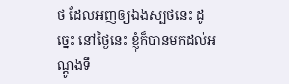ថ ដែលអញឲ្យឯងស្បថនេះ ដូច្នេះ នៅថ្ងៃនេះ ខ្ញុំក៏បានមកដល់អណ្តូងទឹ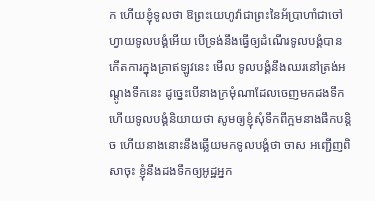ក ហើយខ្ញុំទូលថា ឱព្រះយេហូវ៉ាជាព្រះនៃអ័ប្រាហាំជាចៅហ្វាយទូលបង្គំអើយ បើទ្រង់នឹងធ្វើឲ្យដំណើរទូលបង្គំបានកើតការក្នុងគ្រាឥឡូវនេះ មើល ទូលបង្គំនឹងឈរនៅត្រង់អណ្តូងទឹកនេះ ដូច្នេះបើនាងក្រមុំណាដែលចេញមកដងទឹក ហើយទូលបង្គំនិយាយថា សូមឲ្យខ្ញុំសុំទឹកពីក្អមនាងផឹកបន្តិច ហើយនាងនោះនឹងឆ្លើយមកទូលបង្គំថា ចាស អញ្ជើញពិសាចុះ ខ្ញុំនឹងដងទឹកឲ្យអូដ្ឋអ្នក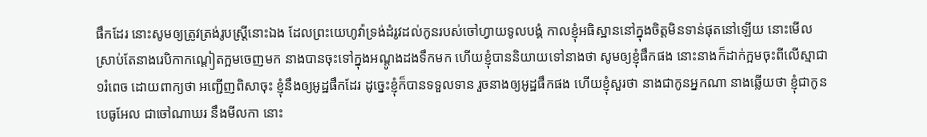ផឹកដែរ នោះសូមឲ្យត្រូវត្រង់រូបស្ត្រីនោះឯង ដែលព្រះយេហូវ៉ាទ្រង់ដំរូវដល់កូនរបស់ចៅហ្វាយទូលបង្គំ កាលខ្ញុំអធិស្ឋាននៅក្នុងចិត្តមិនទាន់ផុតនៅឡើយ នោះមើល ស្រាប់តែនាងរេបិកាកណ្តៀតក្អមចេញមក នាងបានចុះទៅក្នុងអណ្តូងដងទឹកមក ហើយខ្ញុំបាននិយាយទៅនាងថា សូមឲ្យខ្ញុំផឹកផង នោះនាងក៏ដាក់ក្អមចុះពីលើស្មាជា១រំពេច ដោយពាក្យថា អញ្ជើញពិសាចុះ ខ្ញុំនឹងឲ្យអូដ្ឋផឹកដែរ ដូច្នេះខ្ញុំក៏បានទទួលទាន រួចនាងឲ្យអូដ្ឋផឹកផង ហើយខ្ញុំសួរថា នាងជាកូនអ្នកណា នាងឆ្លើយថា ខ្ញុំជាកូនបេធូអែល ជាចៅណាឃរ នឹងមីលកា នោះ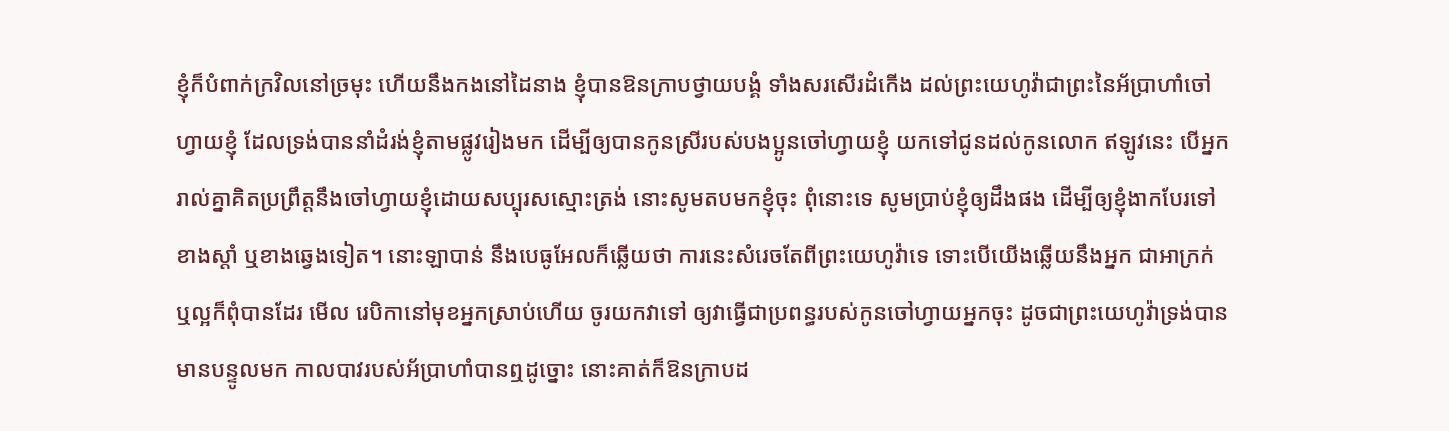ខ្ញុំក៏បំពាក់ក្រវិលនៅច្រមុះ ហើយនឹងកងនៅដៃនាង ខ្ញុំបានឱនក្រាបថ្វាយបង្គំ ទាំងសរសើរដំកើង ដល់ព្រះយេហូវ៉ាជាព្រះនៃអ័ប្រាហាំចៅហ្វាយខ្ញុំ ដែលទ្រង់បាននាំដំរង់ខ្ញុំតាមផ្លូវរៀងមក ដើម្បីឲ្យបានកូនស្រីរបស់បងប្អូនចៅហ្វាយខ្ញុំ យកទៅជូនដល់កូនលោក ឥឡូវនេះ បើអ្នករាល់គ្នាគិតប្រព្រឹត្តនឹងចៅហ្វាយខ្ញុំដោយសប្បុរសស្មោះត្រង់ នោះសូមតបមកខ្ញុំចុះ ពុំនោះទេ សូមប្រាប់ខ្ញុំឲ្យដឹងផង ដើម្បីឲ្យខ្ញុំងាកបែរទៅខាងស្តាំ ឬខាងឆ្វេងទៀត។ នោះឡាបាន់ នឹងបេធូអែលក៏ឆ្លើយថា ការនេះសំរេចតែពីព្រះយេហូវ៉ាទេ ទោះបើយើងឆ្លើយនឹងអ្នក ជាអាក្រក់ ឬល្អក៏ពុំបានដែរ មើល រេបិកានៅមុខអ្នកស្រាប់ហើយ ចូរយកវាទៅ ឲ្យវាធ្វើជាប្រពន្ធរបស់កូនចៅហ្វាយអ្នកចុះ ដូចជាព្រះយេហូវ៉ាទ្រង់បានមានបន្ទូលមក កាលបាវរបស់អ័ប្រាហាំបានឮដូច្នោះ នោះគាត់ក៏ឱនក្រាបដ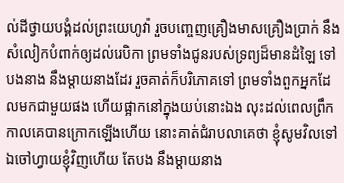ល់ដីថ្វាយបង្គំដល់ព្រះយេហូវ៉ា រួចបញ្ចេញគ្រឿងមាសគ្រឿងប្រាក់ នឹងសំលៀកបំពាក់ឲ្យដល់រេបិកា ព្រមទាំងជូនរបស់ទ្រព្យដ៏មានដំឡៃ ទៅបងនាង នឹងម្តាយនាងដែរ រួចគាត់ក៏បរិភោគទៅ ព្រមទាំងពួកអ្នកដែលមកជាមួយផង ហើយផ្អាកនៅក្នុងយប់នោះឯង លុះដល់ពេលព្រឹក កាលគេបានក្រោកឡើងហើយ នោះគាត់ជំរាបលាគេថា ខ្ញុំសូមវិលទៅឯចៅហ្វាយខ្ញុំវិញហើយ តែបង នឹងម្តាយនាង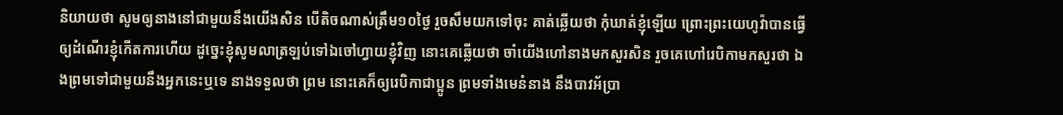និយាយថា សូមឲ្យនាងនៅជាមួយនឹងយើងសិន បើតិចណាស់ត្រឹម១០ថ្ងៃ រួចសឹមយកទៅចុះ គាត់ឆ្លើយថា កុំឃាត់ខ្ញុំឡើយ ព្រោះព្រះយេហូវ៉ាបានធ្វើឲ្យដំណើរខ្ញុំកើតការហើយ ដូច្នេះខ្ញុំសូមលាត្រឡប់ទៅឯចៅហ្វាយខ្ញុំវិញ នោះគេឆ្លើយថា ចាំយើងហៅនាងមកសួរសិន រួចគេហៅរេបិកាមកសួរថា ឯងព្រមទៅជាមួយនឹងអ្នកនេះឬទេ នាងទទួលថា ព្រម នោះគេក៏ឲ្យរេបិកាជាប្អូន ព្រមទាំងមេនំនាង នឹងបាវអ័ប្រា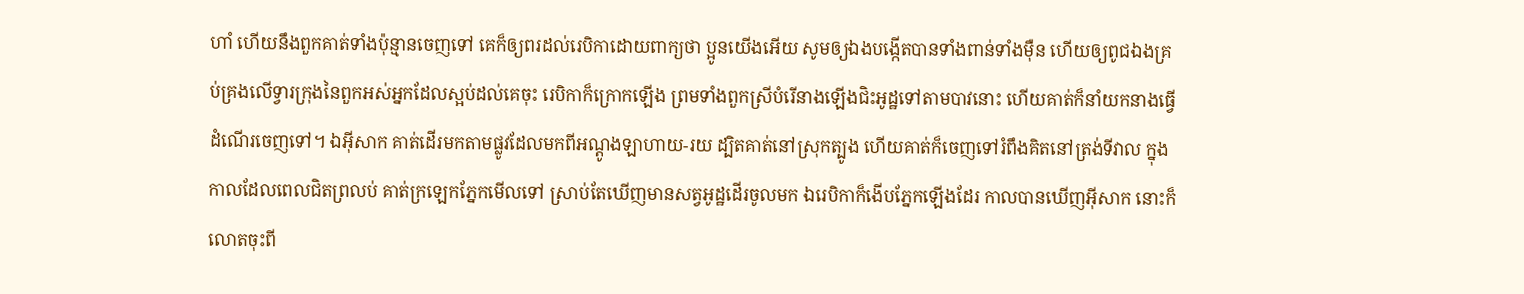ហាំ ហើយនឹងពួកគាត់ទាំងប៉ុន្មានចេញទៅ គេក៏ឲ្យពរដល់រេបិកាដោយពាក្យថា ប្អូនយើងអើយ សូមឲ្យឯងបង្កើតបានទាំងពាន់ទាំងម៉ឺន ហើយឲ្យពូជឯងគ្រប់គ្រងលើទ្វារក្រុងនៃពួកអស់អ្នកដែលស្អប់ដល់គេចុះ រេបិកាក៏ក្រោកឡើង ព្រមទាំងពួកស្រីបំរើនាងឡើងជិះអូដ្ឋទៅតាមបាវនោះ ហើយគាត់ក៏នាំយកនាងធ្វើដំណើរចេញទៅ។ ឯអ៊ីសាក គាត់ដើរមកតាមផ្លូវដែលមកពីអណ្តូងឡាហាយ-រយ ដ្បិតគាត់នៅស្រុកត្បូង ហើយគាត់ក៏ចេញទៅរំពឹងគិតនៅត្រង់ទីវាល ក្នុងកាលដែលពេលជិតព្រលប់ គាត់ក្រឡេកភ្នែកមើលទៅ ស្រាប់តែឃើញមានសត្វអូដ្ឋដើរចូលមក ឯរេបិកាក៏ងើបភ្នែកឡើងដែរ កាលបានឃើញអ៊ីសាក នោះក៏លោតចុះពី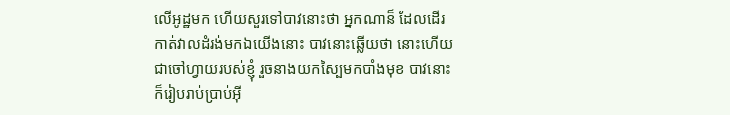លើអូដ្ឋមក ហើយសួរទៅបាវនោះថា អ្នកណាន៏ ដែលដើរកាត់វាលដំរង់មកឯយើងនោះ បាវនោះឆ្លើយថា នោះហើយជាចៅហ្វាយរបស់ខ្ញុំ រួចនាងយកស្បៃមកបាំងមុខ បាវនោះក៏រៀបរាប់ប្រាប់អ៊ី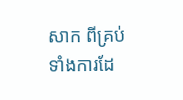សាក ពីគ្រប់ទាំងការដែ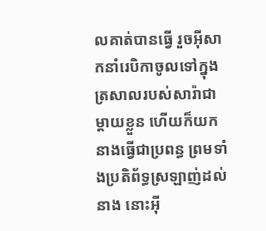លគាត់បានធ្វើ រួចអ៊ីសាកនាំរេបិកាចូលទៅក្នុងត្រសាលរបស់សារ៉ាជាម្តាយខ្លួន ហើយក៏យកនាងធ្វើជាប្រពន្ធ ព្រមទាំងប្រតិព័ទ្ធស្រឡាញ់ដល់នាង នោះអ៊ី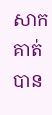សាកគាត់បាន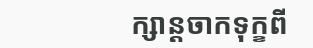ក្សាន្តចាកទុក្ខពី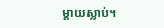ម្តាយស្លាប់។